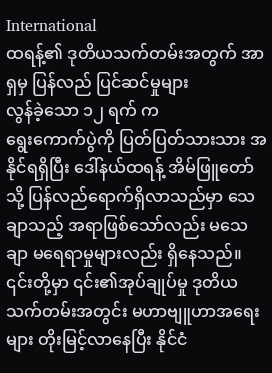International
ထရန့်၏ ဒုတိယသက်တမ်းအတွက် အာရှမှ ပြန်လည် ပြင်ဆင်မှုများ
လွန်ခဲ့သော ၁၂ ရက် က
ရွေးကောက်ပွဲကို ပြတ်ပြတ်သားသား အနိုင်ရရှိပြီး ဒေါ်နယ်ထရန့် အိမ်ဖြူတော်သို့ ပြန်လည်ရောက်ရှိလာသည်မှာ သေချာသည့် အရာဖြစ်သော်လည်း မသေချာ မရေရာမှုများလည်း ရှိနေသည်။
၎င်းတို့မှာ ၎င်း၏အုပ်ချုပ်မှု ဒုတိယသက်တမ်းအတွင်း မဟာဗျူဟာအရေးများ တိုးမြင့်လာနေပြီး နိုင်ငံ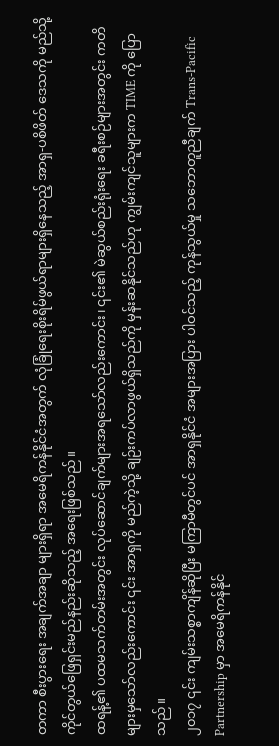တကာ စီးပွားရေး အချက်အချာ များရှိရာ အမေရိကန်နိုင်ငံအတွက် လုံခြုံရေးစိုးရိမ်ဖွယ်ရာများရှိနေသည့် အာရှ-ပစိဖိတ် ဒေသကို မည်သို့ ကိုင်တွယ်ဖြေရှင်းမည်နည်းဆိုသည့် အရေးဖြစ်သည်။
ထရန့်၏ ပထမသက်တမ်းအတွင်း လုပ်ဆောင်ချက်များအရသော်လည်းကောင်း၊ ၎င်း၏ မဲဆွယ်စည်းရုံးရေး ခရီးစဉ်များအတွင်း ကတိများမှသော်လည်းကောင်း ၎င်း အာရှကို မည်ကဲ့သို့ ချဉ်းကပ်လာဖွယ်ရှိသည်ကို မှန်းဆနိုင်သည်ဟု ကျွမ်းကျင်သူများက TIME ကို ပြောသည်။
၂၀၁၇ ၎င်း ကျမ်းသစ္စာကျိန်ဆိုပြီး မကြာမီတွင်ပင် အာရှနိုင်ငံ အများအပြား ပါဝင်သည့် ကုန်သွယ်မှု သဘောတူညီချက် Trans-Pacific Partnership မှာ အမေရိကန်နိုင်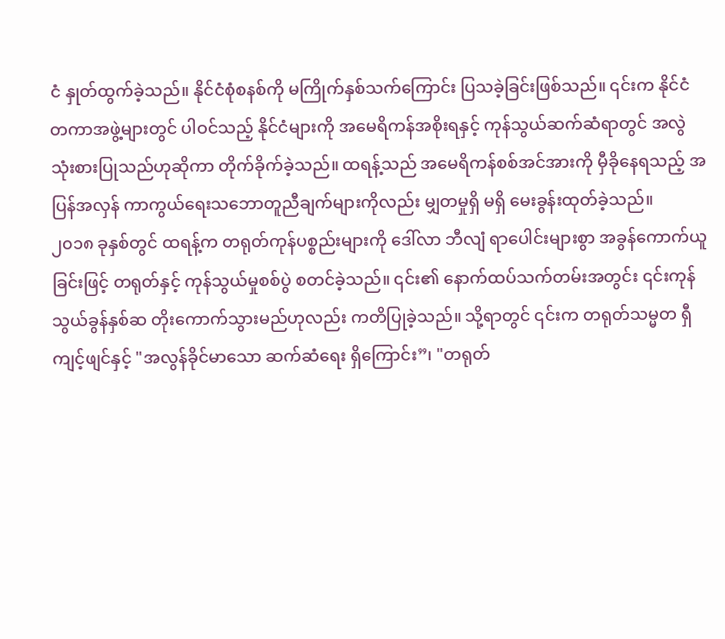ငံ နှုတ်ထွက်ခဲ့သည်။ နိုင်ငံစုံစနစ်ကို မကြိုက်နှစ်သက်ကြောင်း ပြသခဲ့ခြင်းဖြစ်သည်။ ၎င်းက နိုင်ငံတကာအဖွဲ့များတွင် ပါဝင်သည့် နိုင်ငံများကို အမေရိကန်အစိုးရနှင့် ကုန်သွယ်ဆက်ဆံရာတွင် အလွဲသုံးစားပြုသည်ဟုဆိုကာ တိုက်ခိုက်ခဲ့သည်။ ထရန့်သည် အမေရိကန်စစ်အင်အားကို မှီခိုနေရသည့် အပြန်အလှန် ကာကွယ်ရေးသဘောတူညီချက်များကိုလည်း မျှတမှုရှိ မရှိ မေးခွန်းထုတ်ခဲ့သည်။
၂၀၁၈ ခုနှစ်တွင် ထရန့်က တရုတ်ကုန်ပစ္စည်းများကို ဒေါ်လာ ဘီလျံ ရာပေါင်းများစွာ အခွန်ကောက်ယူခြင်းဖြင့် တရုတ်နှင့် ကုန်သွယ်မှုစစ်ပွဲ စတင်ခဲ့သည်။ ၎င်း၏ နောက်ထပ်သက်တမ်းအတွင်း ၎င်းကုန်သွယ်ခွန်နှစ်ဆ တိုးကောက်သွားမည်ဟုလည်း ကတိပြုခဲ့သည်။ သို့ရာတွင် ၎င်းက တရုတ်သမ္မတ ရှီကျင့်ဖျင်နှင့် "အလွန်ခိုင်မာသော ဆက်ဆံရေး ရှိကြောင်း”၊ "တရုတ်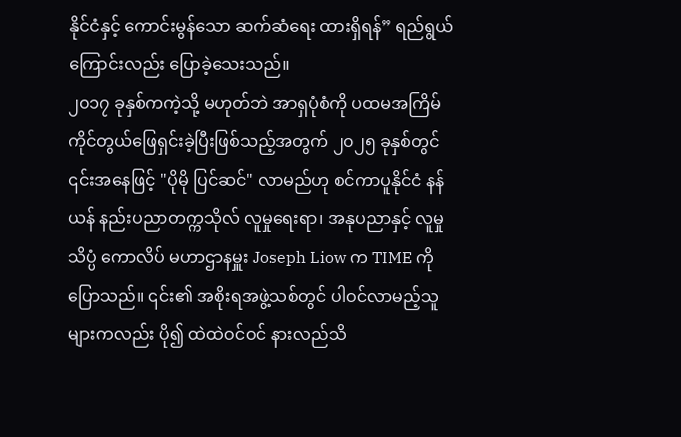နိုင်ငံနှင့် ကောင်းမွန်သော ဆက်ဆံရေး ထားရှိရန်” ရည်ရွယ်ကြောင်းလည်း ပြောခဲ့သေးသည်။
၂၀၁၇ ခုနှစ်ကကဲ့သို့ မဟုတ်ဘဲ အာရှပုံစံကို ပထမအကြိမ် ကိုင်တွယ်ဖြေရှင်းခဲ့ပြီးဖြစ်သည့်အတွက် ၂၀၂၅ ခုနှစ်တွင် ၎င်းအနေဖြင့် "ပိုမို ပြင်ဆင်" လာမည်ဟု စင်ကာပူနိုင်ငံ နန်ယန် နည်းပညာတက္ကသိုလ် လူမှုရေးရာ၊ အနုပညာနှင့် လူမှုသိပ္ပံ ကောလိပ် မဟာဌာနမှူး Joseph Liow က TIME ကို ပြောသည်။ ၎င်း၏ အစိုးရအဖွဲ့သစ်တွင် ပါဝင်လာမည့်သူများကလည်း ပို၍ ထဲထဲဝင်ဝင် နားလည်သိ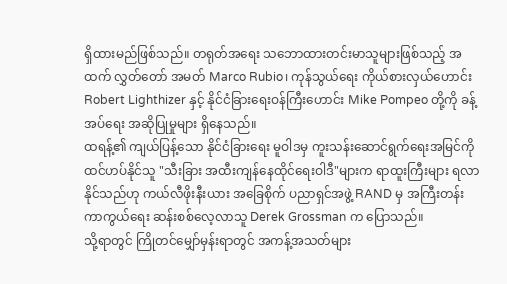ရှိထားမည်ဖြစ်သည်။ တရုတ်အရေး သဘောထားတင်းမာသူများဖြစ်သည့် အထက် လွှတ်တော် အမတ် Marco Rubio၊ ကုန်သွယ်ရေး ကိုယ်စားလှယ်ဟောင်း Robert Lighthizer နှင့် နိုင်ငံခြားရေးဝန်ကြီးဟောင်း Mike Pompeo တို့ကို ခန့်အပ်ရေး အဆိုပြုမှုများ ရှိနေသည်။
ထရန့်၏ ကျယ်ပြန့်သော နိုင်ငံခြားရေး မူဝါဒမှ ကူးသန်းဆောင်ရွက်ရေးအမြင်ကို ထင်ဟပ်နိုင်သူ "သီးခြား အထီးကျန်နေထိုင်ရေးဝါဒီ"များက ရာထူးကြီးများ ရလာနိုင်သည်ဟု ကယ်လီဖိုးနီးယား အခြေစိုက် ပညာရှင်အဖွဲ့ RAND မှ အကြီးတန်း ကာကွယ်ရေး ဆန်းစစ်လေ့လာသူ Derek Grossman က ပြောသည်။
သို့ရာတွင် ကြိုတင်မျှော်မှန်းရာတွင် အကန့်အသတ်များ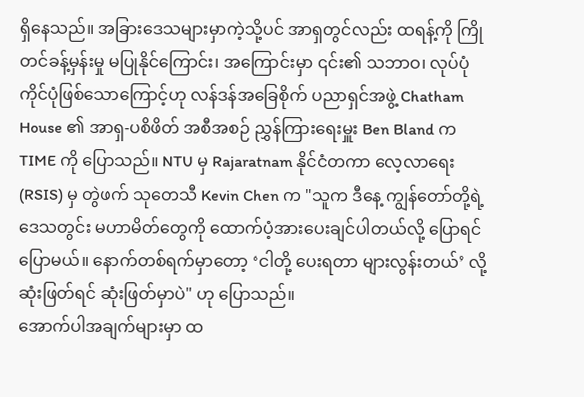ရှိနေသည်။ အခြားဒေသများမှာကဲ့သို့ပင် အာရှတွင်လည်း ထရန့်ကို ကြိုတင်ခန့်မှန်းမှု မပြုနိုင်ကြောင်း၊ အကြောင်းမှာ ၎င်း၏ သဘာဝ၊ လုပ်ပုံကိုင်ပုံဖြစ်သောကြောင့်ဟု လန်ဒန်အခြေစိုက် ပညာရှင်အဖွဲ့ Chatham House ၏ အာရှ-ပစိဖိတ် အစီအစဉ် ညွှန်ကြားရေးမှူး Ben Bland က TIME ကို ပြောသည်။ NTU မှ Rajaratnam နိုင်ငံတကာ လေ့လာရေး (RSIS) မှ တွဲဖက် သုတေသီ Kevin Chen က "သူက ဒီနေ့ ကျွန်တော်တို့ရဲ့ ဒေသတွင်း မဟာမိတ်တွေကို ထောက်ပံ့အားပေးချင်ပါတယ်လို့ ပြောရင် ပြောမယ်။ နောက်တစ်ရက်မှာတော့ ‘ငါတို့ ပေးရတာ များလွန်းတယ်’ လို့ ဆုံးဖြတ်ရင် ဆုံးဖြတ်မှာပဲ" ဟု ပြောသည်။
အောက်ပါအချက်များမှာ ထ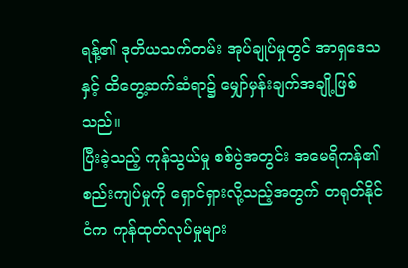ရန့်၏ ဒုတိယသက်တမ်း အုပ်ချုပ်မှုတွင် အာရှဒေသနှင့် ထိတွေ့ဆက်ဆံရာ၌ မျှော်မှန်းချက်အချို့ဖြစ်သည်။
ပြီးခဲ့သည့် ကုန်သွယ်မှု စစ်ပွဲအတွင်း အမေရိကန်၏ စည်းကျပ်မှုကို ရှောင်ရှားလို့သည့်အတွက် တရုတ်နိုင်ငံက ကုန်ထုတ်လုပ်မှုများ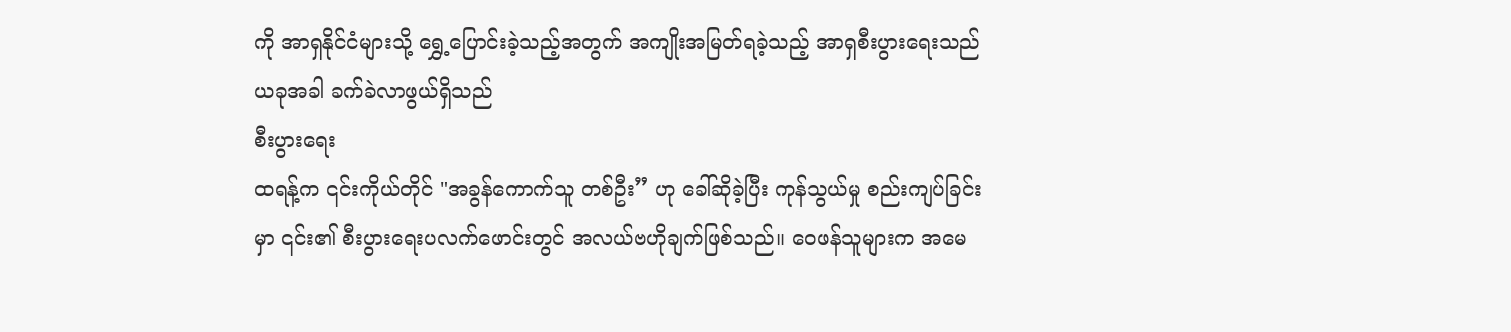ကို အာရှနိုင်ငံများသို့ ရွှေ့ပြောင်းခဲ့သည့်အတွက် အကျိုးအမြတ်ရခဲ့သည့် အာရှစီးပွားရေးသည် ယခုအခါ ခက်ခဲလာဖွယ်ရှိသည်
စီးပွားရေး
ထရန့်က ၎င်းကိုယ်တိုင် "အခွန်ကောက်သူ တစ်ဦး” ဟု ခေါ်ဆိုခဲ့ပြီး ကုန်သွယ်မှု စည်းကျပ်ခြင်းမှာ ၎င်း၏ စီးပွားရေးပလက်ဖောင်းတွင် အလယ်ဗဟိုချက်ဖြစ်သည်။ ဝေဖန်သူများက အမေ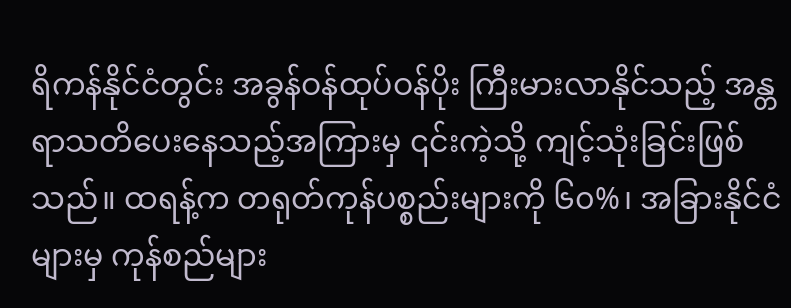ရိကန်နိုင်ငံတွင်း အခွန်ဝန်ထုပ်ဝန်ပိုး ကြီးမားလာနိုင်သည့် အန္တရာသတိပေးနေသည့်အကြားမှ ၎င်းကဲ့သို့ ကျင့်သုံးခြင်းဖြစ်သည်။ ထရန့်က တရုတ်ကုန်ပစ္စည်းများကို ၆၀%၊ အခြားနိုင်ငံများမှ ကုန်စည်များ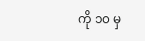ကို ၁၀ မှ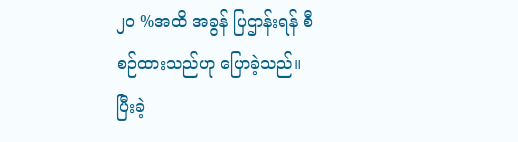၂၀ %အထိ အခွန် ပြဌာန်းရန် စီစဉ်ထားသည်ဟု ပြောခဲ့သည်။
ပြီးခဲ့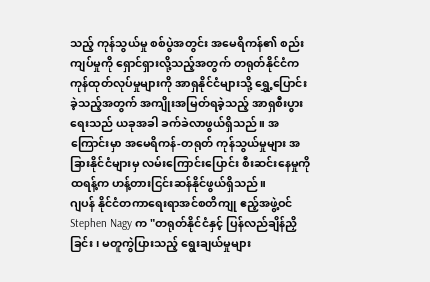သည့် ကုန်သွယ်မှု စစ်ပွဲအတွင်း အမေရိကန်၏ စည်းကျပ်မှုကို ရှောင်ရှားလို့သည့်အတွက် တရုတ်နိုင်ငံက ကုန်ထုတ်လုပ်မှုများကို အာရှနိုင်ငံများသို့ ရွှေ့ပြောင်းခဲ့သည့်အတွက် အကျိုးအမြတ်ရခဲ့သည့် အာရှစီးပွားရေးသည် ယခုအခါ ခက်ခဲလာဖွယ်ရှိသည်။ အကြောင်းမှာ အမေရိကန်-တရုတ် ကုန်သွယ်မှုများ အခြားနိုင်ငံများမှ လမ်းကြောင်းပြောင်း စီးဆင်းနေမှုကို ထရန့်က ဟန့်တားငြင်းဆန်နိုင်ဖွယ်ရှိသည်။
ဂျပန် နိုင်ငံတကာရေးရာအင်စတိကျု ဧည့်အဖွဲ့ဝင် Stephen Nagy က "တရုတ်နိုင်ငံနှင့် ပြန်လည်ချိန်ညှိခြင်း၊ မတူကွဲပြားသည့် ရွေးချယ်မှုများ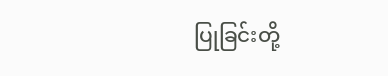ပြုခြင်းတို့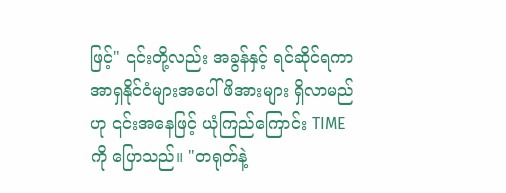ဖြင့်" ၎င်းတို့လည်း အခွန်နှင့် ရင်ဆိုင်ရကာ အာရှနိုင်ငံများအပေါ် ဖိအားများ ရှိလာမည်ဟု ၎င်းအနေဖြင့် ယုံကြည်ကြောင်း TIME ကို ပြောသည်။ "တရုတ်နဲ့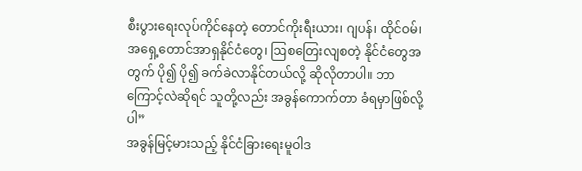စီးပွားရေးလုပ်ကိုင်နေတဲ့ တောင်ကိုးရီးယား၊ ဂျပန်၊ ထိုင်ဝမ်၊ အရှေ့တောင်အာရှနိုင်ငံတွေ၊ ဩစတြေးလျစတဲ့ နိုင်ငံတွေအတွက် ပို၍ ပို၍ ခက်ခဲလာနိုင်တယ်လို့ ဆိုလိုတာပါ။ ဘာကြောင့်လဲဆိုရင် သူတို့လည်း အခွန်ကောက်တာ ခံရမှာဖြစ်လို့ပါ”
အခွန်မြင့်မားသည့် နိုင်ငံခြားရေးမူဝါဒ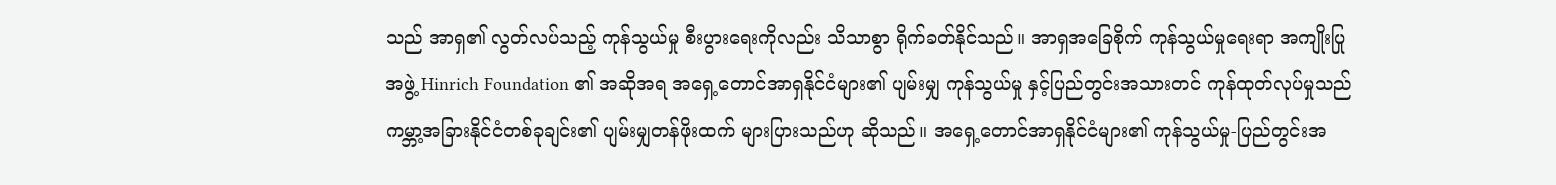သည် အာရှ၏ လွတ်လပ်သည့် ကုန်သွယ်မှု စီးပွားရေးကိုလည်း သိသာစွာ ရိုက်ခတ်နိုင်သည်။ အာရှအခြေစိုက် ကုန်သွယ်မှုရေးရာ အကျိုးပြုအဖွဲ့ Hinrich Foundation ၏ အဆိုအရ အရှေ့တောင်အာရှနိုင်ငံများ၏ ပျမ်းမျှ ကုန်သွယ်မှု နှင့်ပြည်တွင်းအသားတင် ကုန်ထုတ်လုပ်မှုသည် ကမ္ဘာ့အခြားနိုင်ငံတစ်ခုချင်း၏ ပျမ်းမျှတန်ဖိုးထက် များပြားသည်ဟု ဆိုသည်။ အရှေ့တောင်အာရှနိုင်ငံများ၏ ကုန်သွယ်မှု-ပြည်တွင်းအ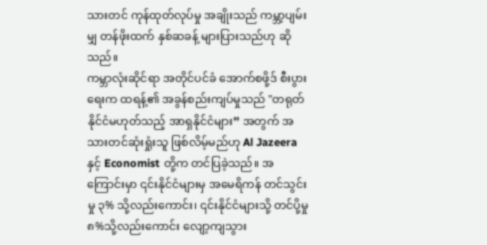သားတင် ကုန်ထုတ်လုပ်မှု အချိုးသည် ကမ္ဘာ့ပျမ်းမျှ တန်ဖိုးထက် နှစ်ဆခန့် များပြားသည်ဟု ဆိုသည်။
ကမ္ဘာလုံးဆိုင်ရာ အတိုင်ပင်ခံ အောက်စဖို့ဒ် စီးပွားရေးက ထရန့်၏ အခွန်စည်းကျပ်မှုသည် "တရုတ်နိုင်ငံမဟုတ်သည့် အာရှနိုင်ငံများ” အတွက် အသားတင်ဆုံးရှုံးသူ ဖြစ်လိမ့်မည်ဟု Al Jazeera နှင့် Economist တို့က တင်ပြခဲ့သည်။ အကြောင်းမှာ ၎င်းနိုင်ငံများမှ အမေရိကန် တင်သွင်းမှု ၃% သို့လည်းကောင်း၊ ၎င်းနိုင်ငံများသို့ တင်ပို့မှု ၈%သို့လည်းကောင်း လျော့ကျသွား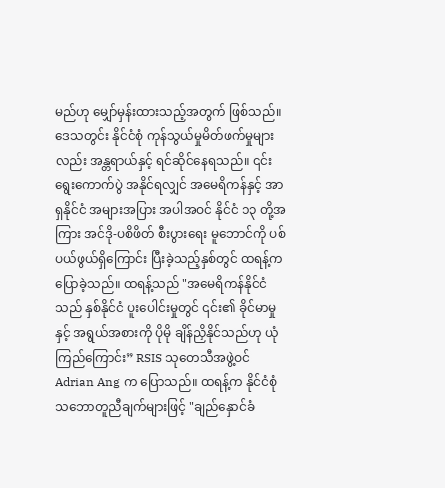မည်ဟု မျှော်မှန်းထားသည့်အတွက် ဖြစ်သည်။
ဒေသတွင်း နိုင်ငံစုံ ကုန်သွယ်မှုမိတ်ဖက်မှုများလည်း အန္တရာယ်နှင့် ရင်ဆိုင်နေရသည်။ ၎င်း ရွေးကောက်ပွဲ အနိုင်ရလျှင် အမေရိကန်နှင့် အာရှနိုင်ငံ အများအပြား အပါအဝင် နိုင်ငံ ၁၃ တို့အကြား အင်ဒို-ပစိဖိတ် စီးပွားရေး မူဘောင်ကို ပစ်ပယ်ဖွယ်ရှိကြောင်း ပြီးခဲ့သည့်နှစ်တွင် ထရန့်က ပြောခဲ့သည်။ ထရန့်သည် "အမေရိကန်နိုင်ငံသည် နှစ်နိုင်ငံ ပူးပေါင်းမှုတွင် ၎င်း၏ ခိုင်မာမှုနှင့် အရွယ်အစားကို ပိုမို ချိန်ညှိနိုင်သည်ဟု ယုံကြည်ကြောင်း” RSIS သုတေသီအဖွဲ့ဝင် Adrian Ang က ပြောသည်။ ထရန့်က နိုင်ငံစုံ သဘောတူညီချက်များဖြင့် "ချည်နှောင်ခံ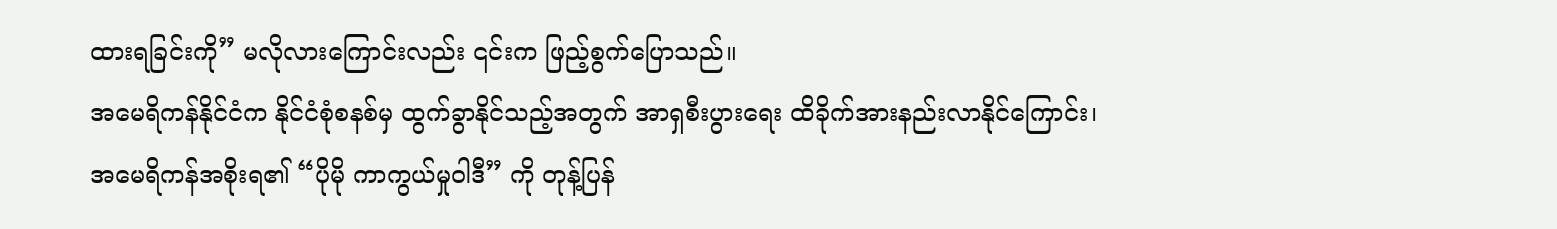ထားရခြင်းကို” မလိုလားကြောင်းလည်း ၎င်းက ဖြည့်စွက်ပြောသည်။
အမေရိကန်နိုင်ငံက နိုင်ငံစုံစနစ်မှ ထွက်ခွာနိုင်သည့်အတွက် အာရှစီးပွားရေး ထိခိုက်အားနည်းလာနိုင်ကြောင်း၊ အမေရိကန်အစိုးရ၏ “ပိုမို ကာကွယ်မှုဝါဒီ” ကို တုန့်ပြန်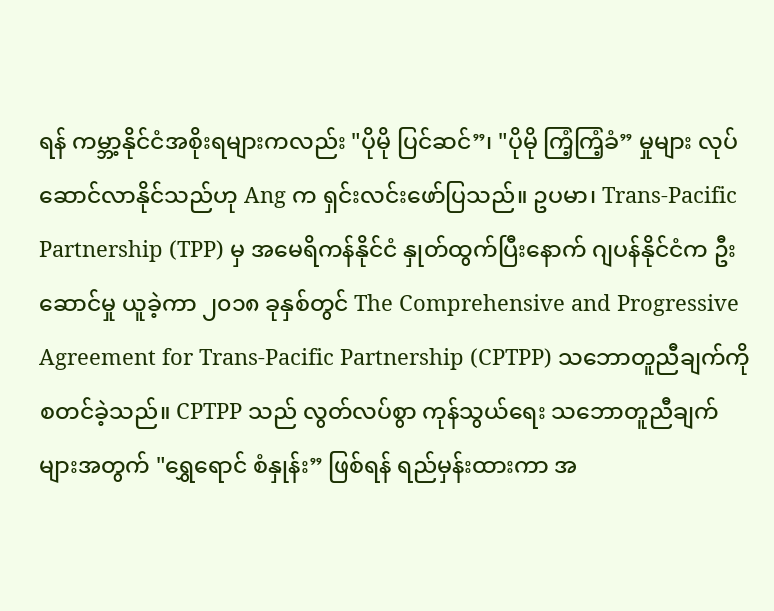ရန် ကမ္ဘာ့နိုင်ငံအစိုးရများကလည်း "ပိုမို ပြင်ဆင်”၊ "ပိုမို ကြံ့ကြံ့ခံ” မှုများ လုပ်ဆောင်လာနိုင်သည်ဟု Ang က ရှင်းလင်းဖော်ပြသည်။ ဥပမာ၊ Trans-Pacific Partnership (TPP) မှ အမေရိကန်နိုင်ငံ နှုတ်ထွက်ပြီးနောက် ဂျပန်နိုင်ငံက ဦးဆောင်မှု ယူခဲ့ကာ ၂၀၁၈ ခုနှစ်တွင် The Comprehensive and Progressive Agreement for Trans-Pacific Partnership (CPTPP) သဘောတူညီချက်ကို စတင်ခဲ့သည်။ CPTPP သည် လွတ်လပ်စွာ ကုန်သွယ်ရေး သဘောတူညီချက်များအတွက် "ရွှေရောင် စံနှုန်း” ဖြစ်ရန် ရည်မှန်းထားကာ အ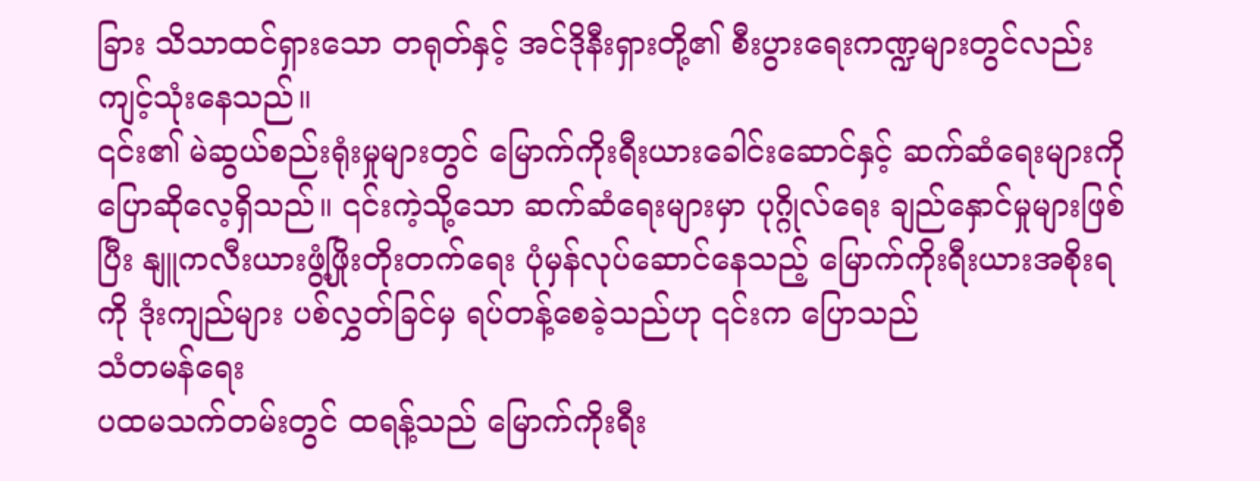ခြား သိသာထင်ရှားသော တရုတ်နှင့် အင်ဒိုနီးရှားတို့၏ စီးပွားရေးကဏ္ဍများတွင်လည်း ကျင့်သုံးနေသည်။
၎င်း၏ မဲဆွယ်စည်းရုံးမှုများတွင် မြောက်ကိုးရီးယားခေါင်းဆောင်နှင့် ဆက်ဆံရေးများကို ပြောဆိုလေ့ရှိသည်။ ၎င်းကဲ့သို့သော ဆက်ဆံရေးများမှာ ပုဂ္ဂိုလ်ရေး ချည်နှောင်မှုများဖြစ်ပြီး နျူကလီးယားဖွံ့ဖြိုးတိုးတက်ရေး ပုံမှန်လုပ်ဆောင်နေသည့် မြောက်ကိုးရီးယားအစိုးရကို ဒုံးကျည်များ ပစ်လွှတ်ခြင်မှ ရပ်တန့်စေခဲ့သည်ဟု ၎င်းက ပြောသည်
သံတမန်ရေး
ပထမသက်တမ်းတွင် ထရန့်သည် မြောက်ကိုးရီး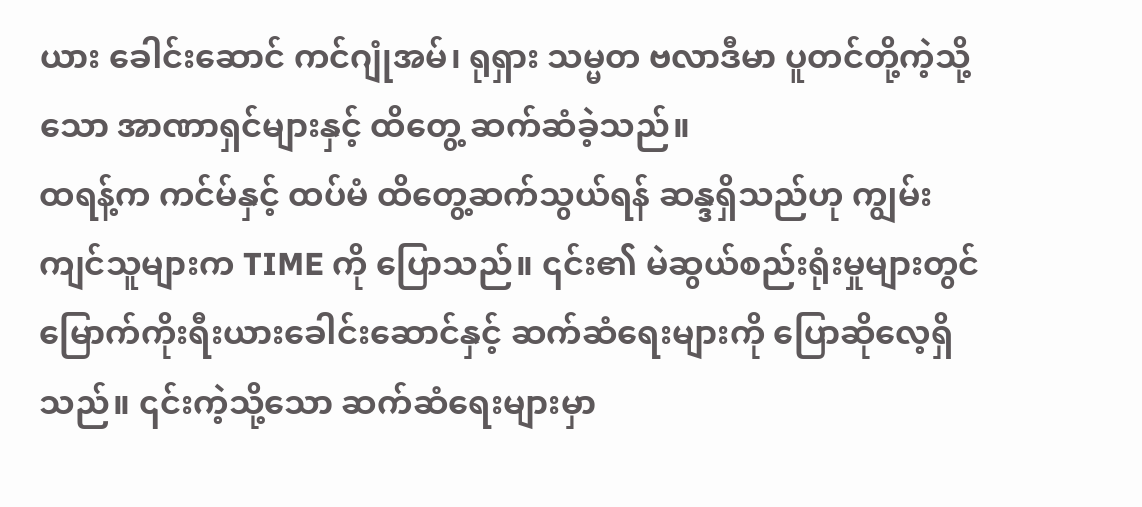ယား ခေါင်းဆောင် ကင်ဂျုံအမ်၊ ရုရှား သမ္မတ ဗလာဒီမာ ပူတင်တို့ကဲ့သို့သော အာဏာရှင်များနှင့် ထိတွေ့ ဆက်ဆံခဲ့သည်။
ထရန့်က ကင်မ်နှင့် ထပ်မံ ထိတွေ့ဆက်သွယ်ရန် ဆန္ဒရှိသည်ဟု ကျွမ်းကျင်သူများက TIME ကို ပြောသည်။ ၎င်း၏ မဲဆွယ်စည်းရုံးမှုများတွင် မြောက်ကိုးရီးယားခေါင်းဆောင်နှင့် ဆက်ဆံရေးများကို ပြောဆိုလေ့ရှိသည်။ ၎င်းကဲ့သို့သော ဆက်ဆံရေးများမှာ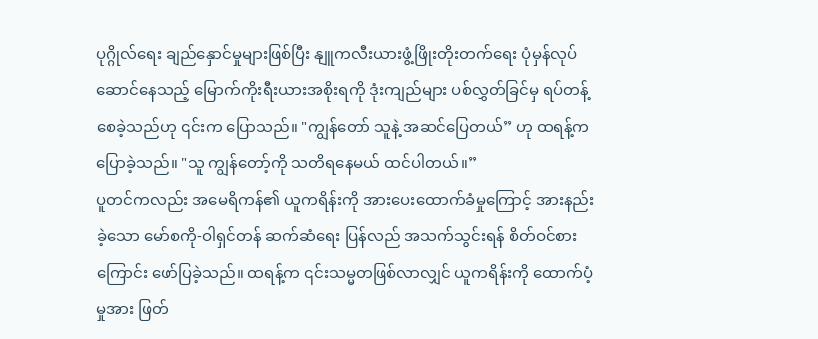ပုဂ္ဂိုလ်ရေး ချည်နှောင်မှုများဖြစ်ပြီး နျူကလီးယားဖွံ့ဖြိုးတိုးတက်ရေး ပုံမှန်လုပ်ဆောင်နေသည့် မြောက်ကိုးရီးယားအစိုးရကို ဒုံးကျည်များ ပစ်လွှတ်ခြင်မှ ရပ်တန့်စေခဲ့သည်ဟု ၎င်းက ပြောသည်။ "ကျွန်တော် သူနဲ့ အဆင်ပြေတယ်” ဟု ထရန့်က ပြောခဲ့သည်။ "သူ ကျွန်တော့်ကို သတိရနေမယ် ထင်ပါတယ်။”
ပူတင်ကလည်း အမေရိကန်၏ ယူကရိန်းကို အားပေးထောက်ခံမှုကြောင့် အားနည်းခဲ့သော မော်စကို-ဝါရှင်တန် ဆက်ဆံရေး ပြန်လည် အသက်သွင်းရန် စိတ်ဝင်စားကြောင်း ဖော်ပြခဲ့သည်။ ထရန့်က ၎င်းသမ္မတဖြစ်လာလျှင် ယူကရိန်းကို ထောက်ပံ့မှုအား ဖြတ်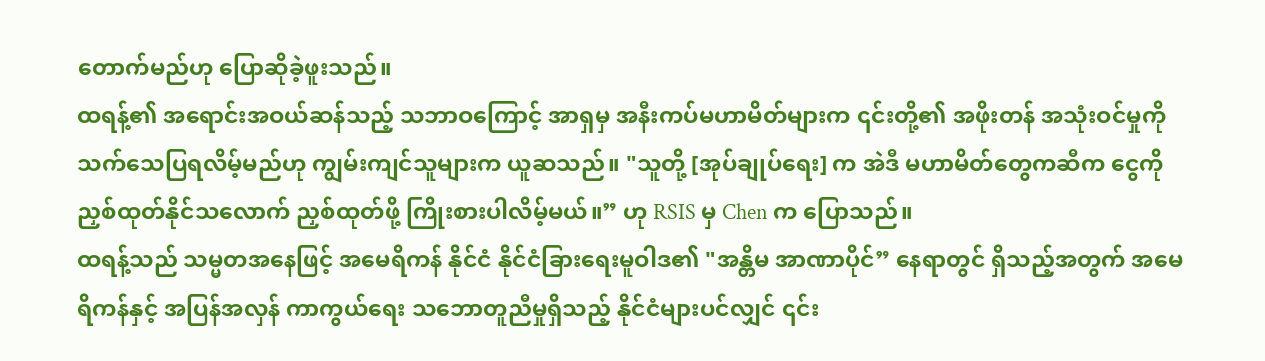တောက်မည်ဟု ပြောဆိုခဲ့ဖူးသည်။
ထရန့်၏ အရောင်းအဝယ်ဆန်သည့် သဘာဝကြောင့် အာရှမှ အနီးကပ်မဟာမိတ်များက ၎င်းတို့၏ အဖိုးတန် အသုံးဝင်မှုကို သက်သေပြရလိမ့်မည်ဟု ကျွမ်းကျင်သူများက ယူဆသည်။ "သူတို့ [အုပ်ချုပ်ရေး] က အဲဒီ မဟာမိတ်တွေကဆီက ငွေကို ညှစ်ထုတ်နိုင်သလောက် ညှစ်ထုတ်ဖို့ ကြိုးစားပါလိမ့်မယ်။” ဟု RSIS မှ Chen က ပြောသည်။
ထရန့်သည် သမ္မတအနေဖြင့် အမေရိကန် နိုင်ငံ နိုင်ငံခြားရေးမူဝါဒ၏ "အန္တိမ အာဏာပိုင်” နေရာတွင် ရှိသည့်အတွက် အမေရိကန်နှင့် အပြန်အလှန် ကာကွယ်ရေး သဘောတူညီမှုရှိသည့် နိုင်ငံများပင်လျှင် ၎င်း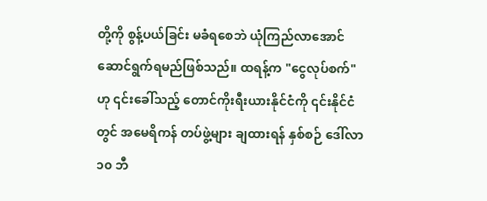တို့ကို စွန့်ပယ်ခြင်း မခံရစေဘဲ ယုံကြည်လာအောင် ဆောင်ရွက်ရမည်ဖြစ်သည်။ ထရန့်က "ငွေလုပ်စက်" ဟု ၎င်းခေါ်သည့် တောင်ကိုးရီးယားနိုင်ငံကို ၎င်းနိုင်ငံတွင် အမေရိကန် တပ်ဖွဲ့များ ချထားရန် နှစ်စဉ် ဒေါ်လာ ၁၀ ဘီ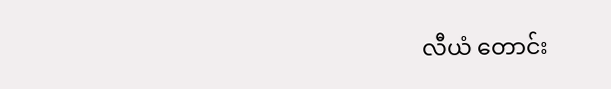လီယံ တောင်း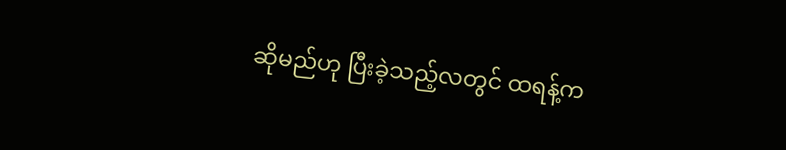ဆိုမည်ဟု ပြီးခဲ့သည့်လတွင် ထရန့်က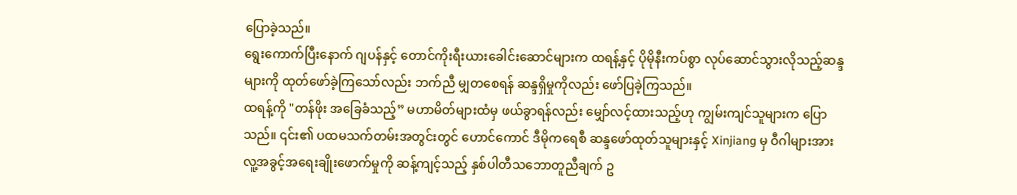ပြောခဲ့သည်။
ရွေးကောက်ပြီးနောက် ဂျပန်နှင့် တောင်ကိုးရီးယားခေါင်းဆောင်များက ထရန့်နှင့် ပိုမိုနီးကပ်စွာ လုပ်ဆောင်သွားလိုသည့်ဆန္ဒများကို ထုတ်ဖော်ခဲ့ကြသော်လည်း ဘက်ညီ မျှတစေရန် ဆန္ဒရှိမှုကိုလည်း ဖော်ပြခဲ့ကြသည်။
ထရန့်ကို "တန်ဖိုး အခြေခံသည့်” မဟာမိတ်များထံမှ ဖယ်ခွာရန်လည်း မျှော်လင့်ထားသည့်ဟု ကျွမ်းကျင်သူများက ပြောသည်။ ၎င်း၏ ပထမသက်တမ်းအတွင်းတွင် ဟောင်ကောင် ဒီမိုကရေစီ ဆန္ဒဖော်ထုတ်သူများနှင့် Xinjiang မှ ဝီဂါများအား လူ့အခွင့်အရေးချိုးဖောက်မှုကို ဆန့်ကျင့်သည့် နှစ်ပါတီသဘောတူညီချက် ဥ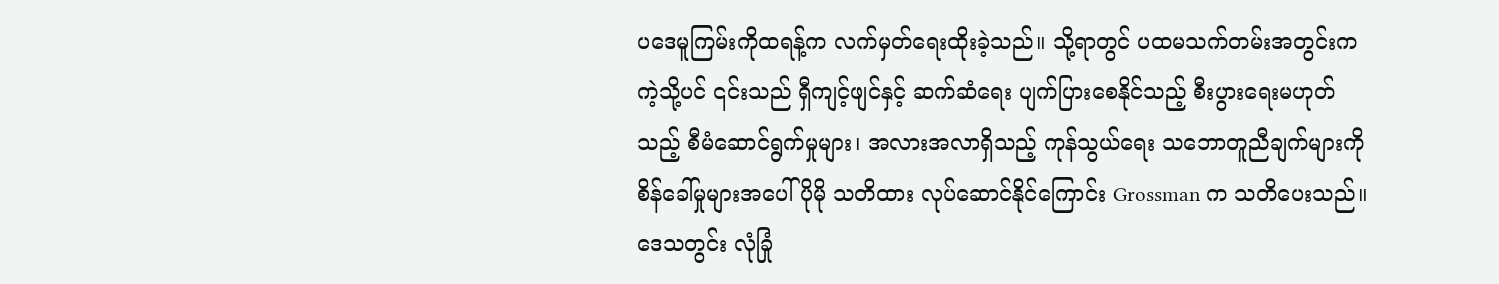ပဒေမူကြမ်းကိုထရန့်က လက်မှတ်ရေးထိုးခဲ့သည်။ သို့ရာတွင် ပထမသက်တမ်းအတွင်းကကဲ့သို့ပင် ၎င်းသည် ရှီကျင့်ဖျင်နှင့် ဆက်ဆံရေး ပျက်ပြားစေနိုင်သည့် စီးပွားရေးမဟုတ်သည့် စီမံဆောင်ရွက်မှုများ၊ အလားအလာရှိသည့် ကုန်သွယ်ရေး သဘောတူညီချက်များကို စိန်ခေါ်မှုများအပေါ် ပိုမို သတိထား လုပ်ဆောင်နိုင်ကြောင်း Grossman က သတိပေးသည်။
ဒေသတွင်း လုံခြုံ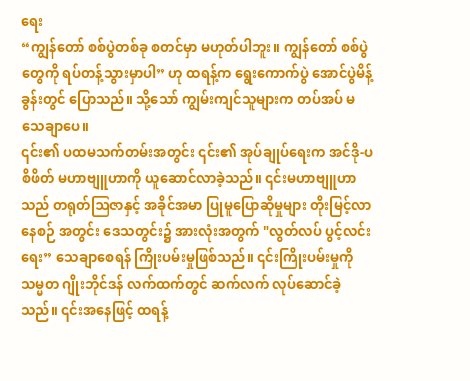ရေး
“ကျွန်တော် စစ်ပွဲတစ်ခု စတင်မှာ မဟုတ်ပါဘူး။ ကျွန်တော် စစ်ပွဲတွေကို ရပ်တန့်သွားမှာပါ” ဟု ထရန့်က ရွေးကောက်ပွဲ အောင်ပွဲမိန့်ခွန်းတွင် ပြောသည်။ သို့သော် ကျွမ်းကျင်သူများက တပ်အပ် မသေချာပေ။
၎င်း၏ ပထမသက်တမ်းအတွင်း ၎င်း၏ အုပ်ချုပ်ရေးက အင်ဒို-ပစိဖိတ် မဟာဗျူဟာကို ယူဆောင်လာခဲ့သည်။ ၎င်းမဟာဗျူဟာသည် တရုတ်ဩဇာနှင့် အခိုင်အမာ ပြုမူပြောဆိုမှုများ တိုးမြင့်လာနေစဉ် အတွင်း ဒေသတွင်း၌ အားလုံးအတွက် "လွတ်လပ် ပွင့်လင်းရေး” သေချာစေရန် ကြိုးပမ်းမှုဖြစ်သည်။ ၎င်းကြိုးပမ်းမှုကို သမ္မတ ဂျိုးဘိုင်ဒန် လက်ထက်တွင် ဆက်လက် လုပ်ဆောင်ခဲ့သည်။ ၎င်းအနေဖြင့် ထရန့်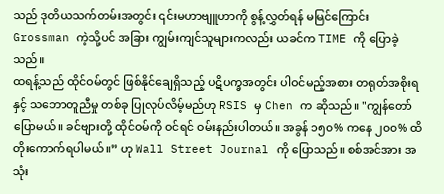သည် ဒုတိယသက်တမ်းအတွင်း ၎င်းမဟာဗျူဟာကို စွန့်လွှတ်ရန် မမြင်ကြောင်း Grossman ကဲ့သို့ပင် အခြား ကျွမ်းကျင်သူများကလည်း ယခင်က TIME ကို ပြောခဲ့သည်။
ထရန့်သည် ထိုင်ဝမ်တွင် ဖြစ်နိုင်ချေရှိသည့် ပဋိပက္ခအတွင်း ပါဝင်မည့်အစား တရုတ်အစိုးရနှင့် သဘောတူညီမှု တစ်ခု ပြုလုပ်လိမ့်မည်ဟု RSIS မှ Chen က ဆိုသည်။ "ကျွန်တော် ပြောမယ်။ ခင်ဗျားတို့ ထိုင်ဝမ်ကို ဝင်ရင် ဝမ်းနည်းပါတယ်။ အခွန် ၁၅၀% ကနေ ၂၀၀% ထိ တိုးကောက်ရပါမယ်။” ဟု Wall Street Journal ကို ပြောသည်။ စစ်အင်အား အသုံး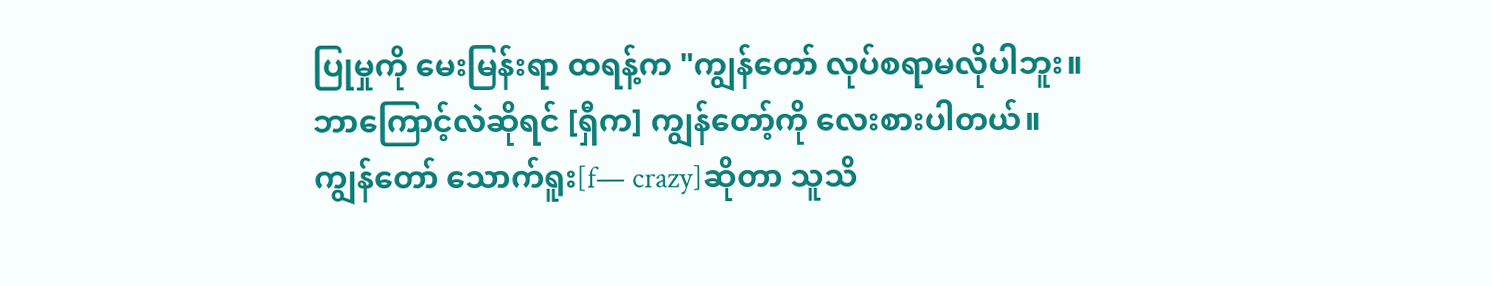ပြုမှုကို မေးမြန်းရာ ထရန့်က "ကျွန်တော် လုပ်စရာမလိုပါဘူး။ ဘာကြောင့်လဲဆိုရင် [ရှီက] ကျွန်တော့်ကို လေးစားပါတယ်။ ကျွန်တော် သောက်ရူး[f— crazy]ဆိုတာ သူသိ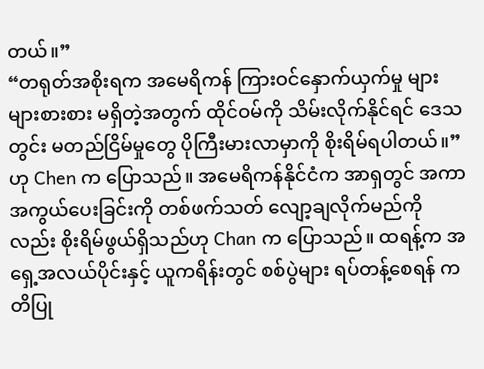တယ်။”
“တရုတ်အစိုးရက အမေရိကန် ကြားဝင်နှောက်ယှက်မှု များများစားစား မရှိတဲ့အတွက် ထိုင်ဝမ်ကို သိမ်းလိုက်နိုင်ရင် ဒေသတွင်း မတည်ငြိမ်မှုတွေ ပိုကြီးမားလာမှာကို စိုးရိမ်ရပါတယ်။” ဟု Chen က ပြောသည်။ အမေရိကန်နိုင်ငံက အာရှတွင် အကာအကွယ်ပေးခြင်းကို တစ်ဖက်သတ် လျော့ချလိုက်မည်ကိုလည်း စိုးရိမ်ဖွယ်ရှိသည်ဟု Chan က ပြောသည်။ ထရန့်က အရှေ့အလယ်ပိုင်းနှင့် ယူကရိန်းတွင် စစ်ပွဲများ ရပ်တန့်စေရန် ကတိပြု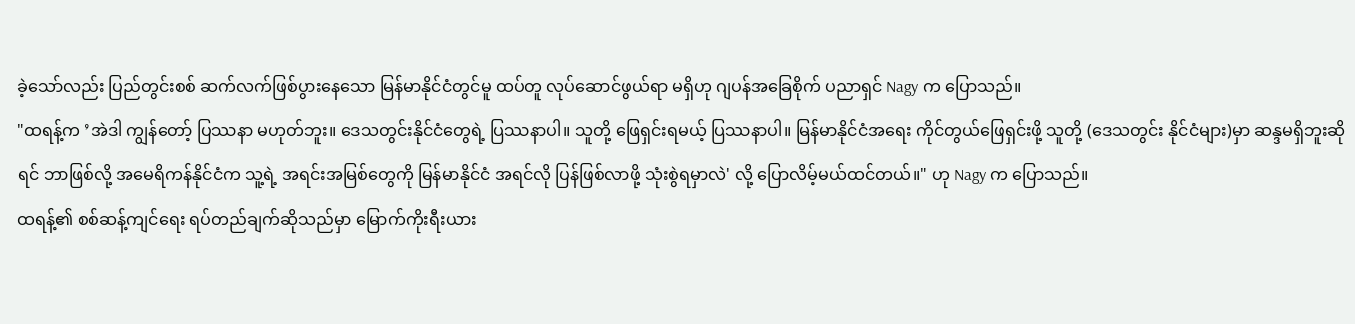ခဲ့သော်လည်း ပြည်တွင်းစစ် ဆက်လက်ဖြစ်ပွားနေသော မြန်မာနိုင်ငံတွင်မူ ထပ်တူ လုပ်ဆောင်ဖွယ်ရာ မရှိဟု ဂျပန်အခြေစိုက် ပညာရှင် Nagy က ပြောသည်။
"ထရန့်က ’အဲဒါ ကျွန်တော့် ပြဿနာ မဟုတ်ဘူး။ ဒေသတွင်းနိုင်ငံတွေရဲ့ ပြဿနာပါ။ သူတို့ ဖြေရှင်းရမယ့် ပြဿနာပါ။ မြန်မာနိုင်ငံအရေး ကိုင်တွယ်ဖြေရှင်းဖို့ သူတို့ (ဒေသတွင်း နိုင်ငံများ)မှာ ဆန္ဒမရှိဘူးဆိုရင် ဘာဖြစ်လို့ အမေရိကန်နိုင်ငံက သူ့ရဲ့ အရင်းအမြစ်တွေကို မြန်မာနိုင်ငံ အရင်လို ပြန်ဖြစ်လာဖို့ သုံးစွဲရမှာလဲ' လို့ ပြောလိမ့်မယ်ထင်တယ်။" ဟု Nagy က ပြောသည်။
ထရန့်၏ စစ်ဆန့်ကျင်ရေး ရပ်တည်ချက်ဆိုသည်မှာ မြောက်ကိုးရီးယား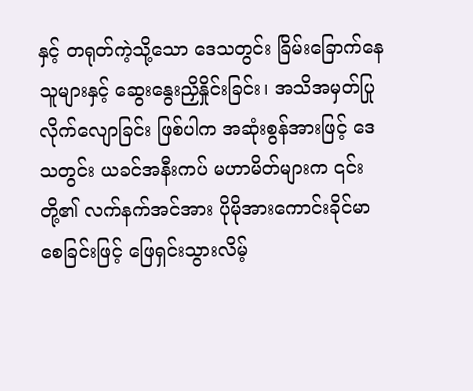နှင့် တရုတ်ကဲ့သို့သော ဒေသတွင်း ခြိမ်းခြောက်နေသူများနှင့် ဆွေးနွေးညှိနှိုင်းခြင်း၊ အသိအမှတ်ပြု လိုက်လျောခြင်း ဖြစ်ပါက အဆုံးစွန်အားဖြင့် ဒေသတွင်း ယခင်အနီးကပ် မဟာမိတ်များက ၎င်းတို့၏ လက်နက်အင်အား ပိုမိုအားကောင်းခိုင်မာစေခြင်းဖြင့် ဖြေရှင်းသွားလိမ့်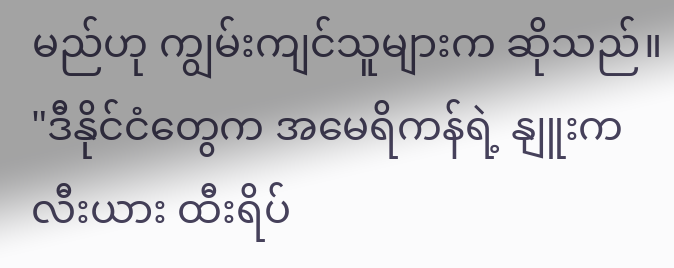မည်ဟု ကျွမ်းကျင်သူများက ဆိုသည်။ "ဒီနိုင်ငံတွေက အမေရိကန်ရဲ့ နျူးကလီးယား ထီးရိပ်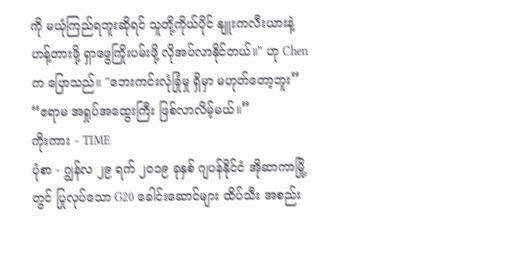ကို မယုံကြည်ရဘူးဆိုရင် သူတို့ကိုယ်ပိုင် နျူးကလီးယားနဲ့ ဟန့်တားဖို့ ရှာဖွေကြိုးပမ်းဖို့ လိုအပ်လာနိုင်တယ်။" ဟု Chen က ပြောသည်။ "ဘေးကင်းလုံခြုံမှု ရှိမှာ မဟုတ်တော့ဘူး” “ဧရာမ အရှုပ်အထွေးကြီး ဖြစ်လာလိမ့်မယ်။”
ကိုးကား - TIME
ပုံစာ - ဂျွန်လ ၂၉ ရက် ၂၀၁၉ ခုနှစ် ဂျပန်နိုင်ငံ အိုဆာကာမြို့တွင် ပြုလုပ်သော G20 ခေါင်းဆောင်များ ထိပ်သီး အစည်း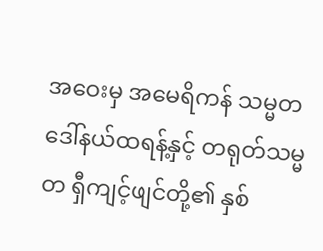အဝေးမှ အမေရိကန် သမ္မတ ဒေါ်နယ်ထရန့်နှင့် တရုတ်သမ္မတ ရှီကျင့်ဖျင်တို့၏ နှစ်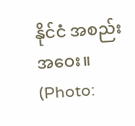နိုင်ငံ အစည်းအဝေး။ (Photo: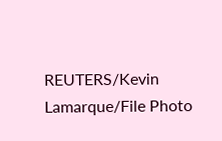REUTERS/Kevin Lamarque/File Photo